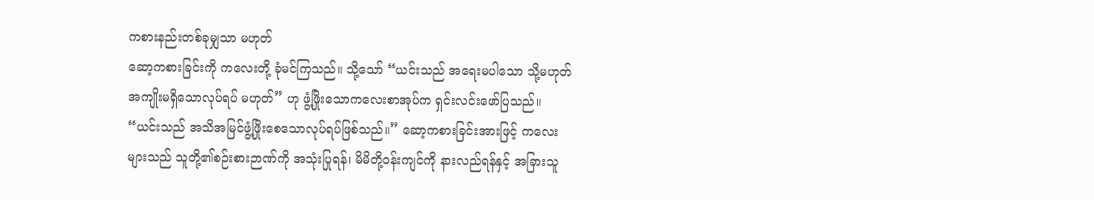ကစားနည်းတစ်ခုမျှသာ မဟုတ်
ဆော့ကစားခြင်းကို ကလေးတို့ ခုံမင်ကြသည်။ သို့သော် “ယင်းသည် အရေးမပါသော သို့မဟုတ် အကျိုးမရှိသောလုပ်ရပ် မဟုတ်” ဟု ဖွံ့ဖြိုးသောကလေးစာအုပ်က ရှင်းလင်းဖော်ပြသည်။ “ယင်းသည် အသိအမြင်ဖွံ့ဖြိုးစေသောလုပ်ရပ်ဖြစ်သည်။” ဆော့ကစားခြင်းအားဖြင့် ကလေးများသည် သူတို့၏စဉ်းစားဉာဏ်ကို အသုံးပြုရန်၊ မိမိတို့ဝန်းကျင်ကို နားလည်ရန်နှင့် အခြားသူ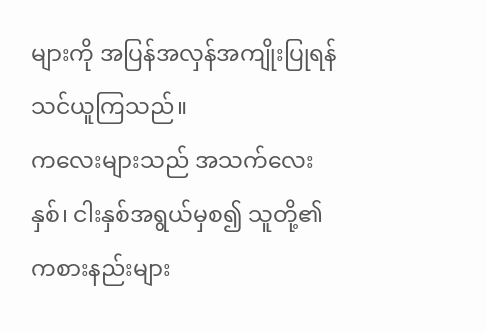များကို အပြန်အလှန်အကျိုးပြုရန် သင်ယူကြသည်။
ကလေးများသည် အသက်လေးနှစ်၊ ငါးနှစ်အရွယ်မှစ၍ သူတို့၏ကစားနည်းများ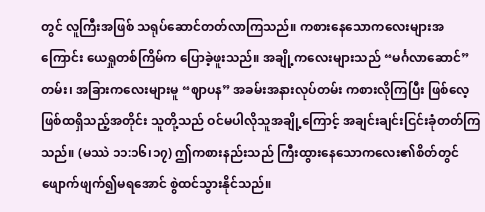တွင် လူကြီးအဖြစ် သရုပ်ဆောင်တတ်လာကြသည်။ ကစားနေသောကလေးများအကြောင်း ယေရှုတစ်ကြိမ်က ပြောခဲ့ဖူးသည်။ အချို့ကလေးများသည် “မင်္ဂလာဆောင်” တမ်း၊ အခြားကလေးများမူ “ဈာပန” အခမ်းအနားလုပ်တမ်း ကစားလိုကြပြီး ဖြစ်လေ့ဖြစ်ထရှိသည့်အတိုင်း သူတို့သည် ဝင်မပါလိုသူအချို့ကြောင့် အချင်းချင်းငြင်းခုံတတ်ကြသည်။ (မဿဲ ၁၁:၁၆၊၁၇) ဤကစားနည်းသည် ကြီးထွားနေသောကလေး၏စိတ်တွင် ဖျောက်ဖျက်၍မရအောင် စွဲထင်သွားနိုင်သည်။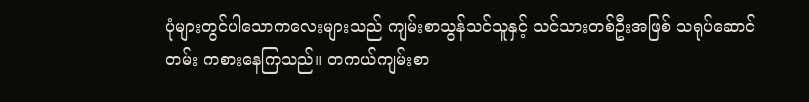ပုံများတွင်ပါသောကလေးများသည် ကျမ်းစာသွန်သင်သူနှင့် သင်သားတစ်ဦးအဖြစ် သရုပ်ဆောင်တမ်း ကစားနေကြသည်။ တကယ်ကျမ်းစာ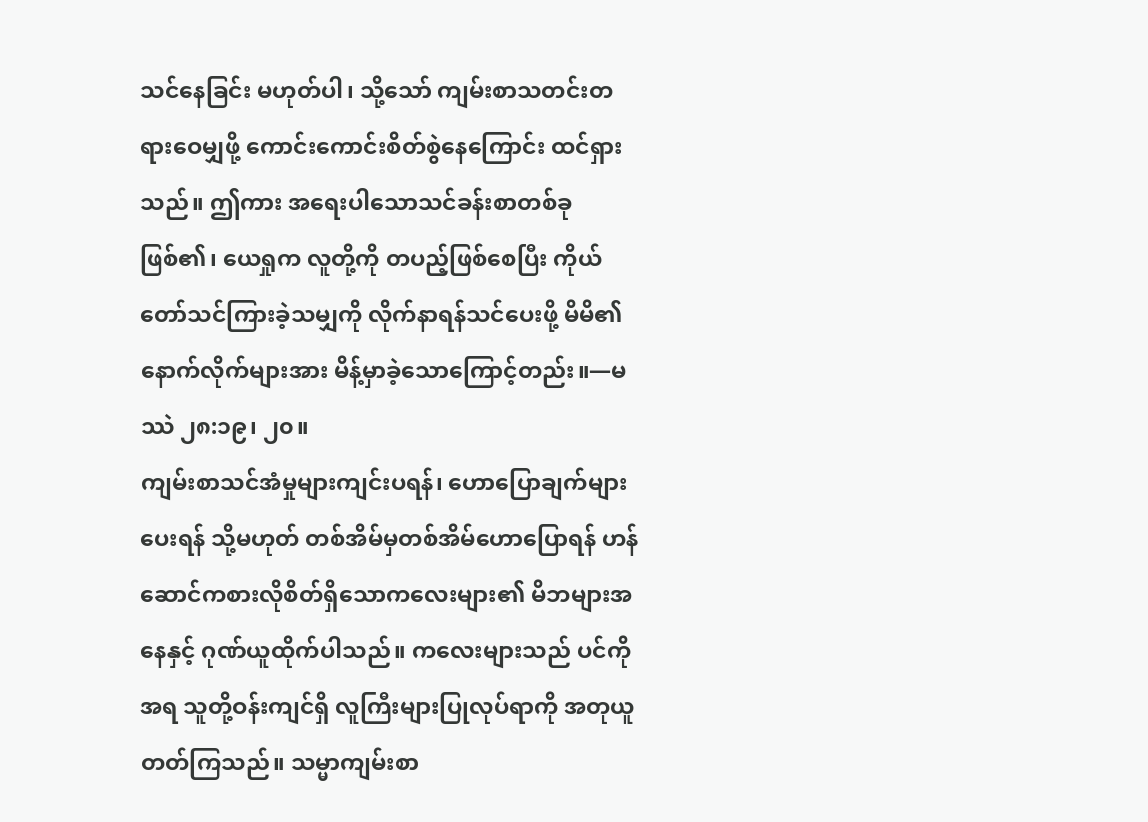သင်နေခြင်း မဟုတ်ပါ၊ သို့သော် ကျမ်းစာသတင်းတရားဝေမျှဖို့ ကောင်းကောင်းစိတ်စွဲနေကြောင်း ထင်ရှားသည်။ ဤကား အရေးပါသောသင်ခန်းစာတစ်ခုဖြစ်၏၊ ယေရှုက လူတို့ကို တပည့်ဖြစ်စေပြီး ကိုယ်တော်သင်ကြားခဲ့သမျှကို လိုက်နာရန်သင်ပေးဖို့ မိမိ၏နောက်လိုက်များအား မိန့်မှာခဲ့သောကြောင့်တည်း။—မဿဲ ၂၈:၁၉၊ ၂၀။
ကျမ်းစာသင်အံမှုများကျင်းပရန်၊ ဟောပြောချက်များပေးရန် သို့မဟုတ် တစ်အိမ်မှတစ်အိမ်ဟောပြောရန် ဟန်ဆောင်ကစားလိုစိတ်ရှိသောကလေးများ၏ မိဘများအနေနှင့် ဂုဏ်ယူထိုက်ပါသည်။ ကလေးများသည် ပင်ကိုအရ သူတို့ဝန်းကျင်ရှိ လူကြီးများပြုလုပ်ရာကို အတုယူတတ်ကြသည်။ သမ္မာကျမ်းစာ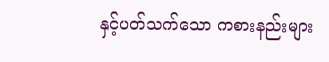နှင့်ပတ်သက်သော ကစားနည်းများ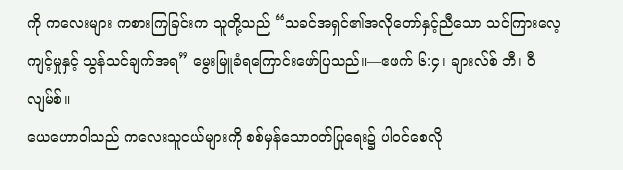ကို ကလေးများ ကစားကြခြင်းက သူတို့သည် “သခင်အရှင်၏အလိုတော်နှင့်ညီသော သင်ကြားလေ့ကျင့်မှုနှင့် သွန်သင်ချက်အရ” မွေးမြူခံရကြောင်းဖော်ပြသည်။—ဧဖက် ၆:၄၊ ချားလ်စ် ဘီ၊ ဝီလျမ်စ်။
ယေဟောဝါသည် ကလေးသူငယ်များကို စစ်မှန်သောဝတ်ပြုရေး၌ ပါဝင်စေလို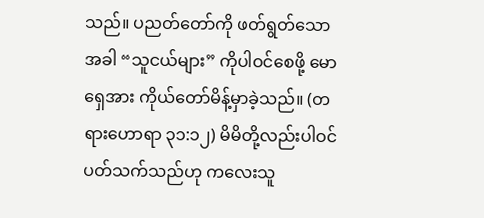သည်။ ပညတ်တော်ကို ဖတ်ရွတ်သောအခါ “သူငယ်များ” ကိုပါဝင်စေဖို့ မောရှေအား ကိုယ်တော်မိန့်မှာခဲ့သည်။ (တရားဟောရာ ၃၁:၁၂) မိမိတို့လည်းပါဝင်ပတ်သက်သည်ဟု ကလေးသူ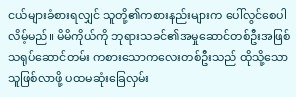ငယ်များခံစားရလျှင် သူတို့၏ကစားနည်းများက ပေါ်လွင်စေပါလိမ့်မည်။ မိမိကိုယ်ကို ဘုရားသခင်၏အမှုဆောင်တစ်ဦးအဖြစ် သရုပ်ဆောင်တမ်း ကစားသောကလေးတစ်ဦးသည် ထိုသို့သောသူဖြစ်လာဖို့ ပထမဆုံးခြေလှမ်း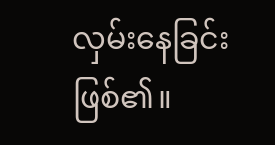လှမ်းနေခြင်းဖြစ်၏။